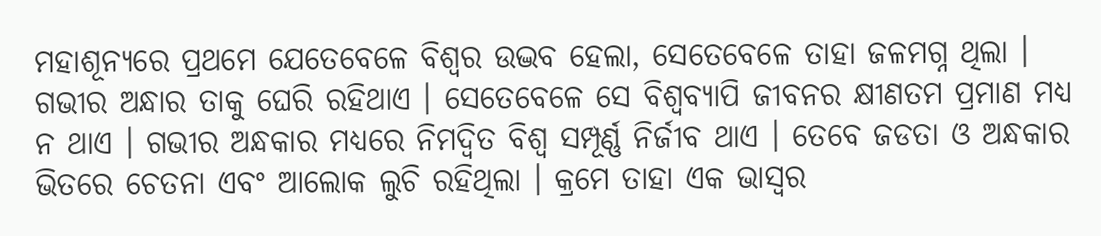ମହାଶୂନ୍ୟରେ ପ୍ରଥମେ ଯେତେବେଳେ ବିଶ୍ୱର ଉଦ୍ଭବ ହେଲା, ସେତେବେଳେ ତାହା ଜଳମଗ୍ନ ଥିଲା । ଗଭୀର ଅନ୍ଧାର ତାକୁ ଘେରି ରହିଥାଏ । ସେତେବେଳେ ସେ ବିଶ୍ୱବ୍ୟାପି ଜୀବନର କ୍ଷୀଣତମ ପ୍ରମାଣ ମଧ୍ୟ ନ ଥାଏ । ଗଭୀର ଅନ୍ଧକାର ମଧ୍ୟରେ ନିମଦ୍ୱିତ ବିଶ୍ୱ ସମ୍ପୂର୍ଣ୍ଣ ନିର୍ଜୀବ ଥାଏ । ତେବେ ଜଡତା ଓ ଅନ୍ଧକାର ଭିତରେ ଚେତନା ଏବଂ ଆଲୋକ ଲୁଚି ରହିଥିଲା । କ୍ରମେ ତାହା ଏକ ଭାସ୍ୱର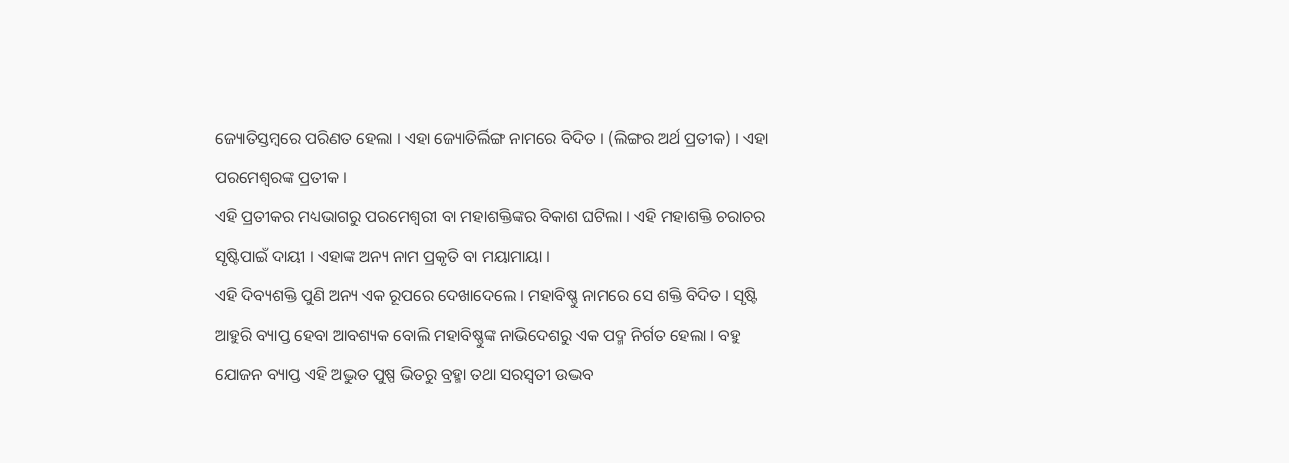ଜ୍ୟୋତିସ୍ତମ୍ବରେ ପରିଣତ ହେଲା । ଏହା ଜ୍ୟୋତିର୍ଲିଙ୍ଗ ନାମରେ ବିଦିତ । (ଲିଙ୍ଗର ଅର୍ଥ ପ୍ରତୀକ) । ଏହା ପରମେଶ୍ୱରଙ୍କ ପ୍ରତୀକ ।
ଏହି ପ୍ରତୀକର ମଧ୍ୟଭାଗରୁ ପରମେଶ୍ୱରୀ ବା ମହାଶକ୍ତିଙ୍କର ବିକାଶ ଘଟିଲା । ଏହି ମହାଶକ୍ତି ଚରାଚର ସୃଷ୍ଟିପାଇଁ ଦାୟୀ । ଏହାଙ୍କ ଅନ୍ୟ ନାମ ପ୍ରକୃତି ବା ମୟାମାୟା ।
ଏହି ଦିବ୍ୟଶକ୍ତି ପୁଣି ଅନ୍ୟ ଏକ ରୂପରେ ଦେଖାଦେଲେ । ମହାବିଷ୍ଣୁ ନାମରେ ସେ ଶକ୍ତି ବିଦିତ । ସୃଷ୍ଟି ଆହୁରି ବ୍ୟାପ୍ତ ହେବା ଆବଶ୍ୟକ ବୋଲି ମହାବିଷ୍ଣୁଙ୍କ ନାଭିଦେଶରୁ ଏକ ପଦ୍ମ ନିର୍ଗତ ହେଲା । ବହୁ ଯୋଜନ ବ୍ୟାପ୍ତ ଏହି ଅଦ୍ଭୁତ ପୁଷ୍ପ ଭିତରୁ ବ୍ରହ୍ମା ତଥା ସରସ୍ୱତୀ ଉଦ୍ଭବ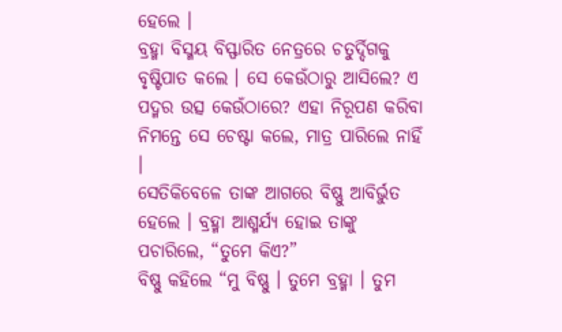ହେଲେ ।
ବ୍ରହ୍ମା ବିସ୍ମୟ ବିସ୍ଫାରିତ ନେତ୍ରରେ ଚତୁର୍ଦ୍ଦିଗକୁ ବୃଷ୍ଟିପାତ କଲେ । ସେ କେଉଁଠାରୁ ଆସିଲେ? ଏ ପଦ୍ମର ଉତ୍ସ କେଉଁଠାରେ? ଏହା ନିରୂପଣ କରିବା ନିମନ୍ତେ ସେ ଚେଷ୍ଟା କଲେ, ମାତ୍ର ପାରିଲେ ନାହିଁ ।
ସେତିକିବେଳେ ତାଙ୍କ ଆଗରେ ବିଷ୍ଣୁ ଆବିର୍ଭୁତ ହେଲେ । ବ୍ରହ୍ମା ଆଶ୍ମର୍ଯ୍ୟ ହୋଇ ତାଙ୍କୁ ପଚାରିଲେ, “ତୁମେ କିଏ?”
ବିଷ୍ଣୁ କହିଲେ “ମୁ ବିଷ୍ଣୁ । ତୁମେ ବ୍ରହ୍ମା । ତୁମ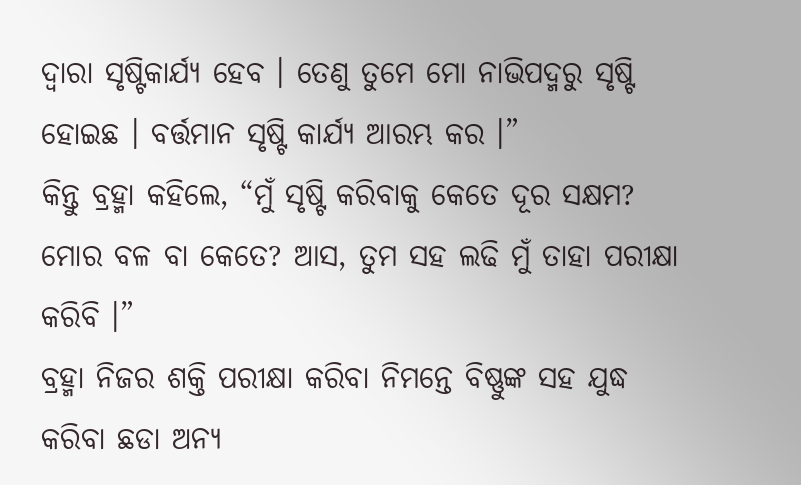ଦ୍ୱାରା ସୃଷ୍ଟିକାର୍ଯ୍ୟ ହେବ । ତେଣୁ ତୁମେ ମୋ ନାଭିପଦ୍ମରୁ ସୃଷ୍ଟି ହୋଇଛ । ବର୍ତ୍ତମାନ ସୃଷ୍ଟି କାର୍ଯ୍ୟ ଆରମ୍ଭ କର ।”
କିନ୍ତୁ ବ୍ରହ୍ମା କହିଲେ, “ମୁଁ ସୃଷ୍ଟି କରିବାକୁ କେତେ ଦୂର ସକ୍ଷମ? ମୋର ବଳ ବା କେତେ? ଆସ, ତୁମ ସହ ଲଢି ମୁଁ ତାହା ପରୀକ୍ଷା କରିବି ।”
ବ୍ରହ୍ମା ନିଜର ଶକ୍ତି ପରୀକ୍ଷା କରିବା ନିମନ୍ତେ ବିଷ୍ଣୁଙ୍କ ସହ ଯୁଦ୍ଧ କରିବା ଛଡା ଅନ୍ୟ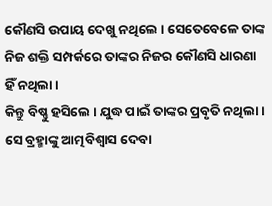କୌଣସି ଉପାୟ ଦେଖୁ ନଥିଲେ । ସେତେବେଳେ ତାଙ୍କ ନିଜ ଶକ୍ତି ସମ୍ପର୍କରେ ତାଙ୍କର ନିଜର କୌଣସି ଧାରଣା ହିଁ ନଥିଲା ।
କିନ୍ତୁ ବିଷ୍ଣୁ ହସିଲେ । ଯୁଦ୍ଧ ପାଇଁ ତାଙ୍କର ପ୍ରବୃତି ନଥିଲା । ସେ ବ୍ରହ୍ମାଙ୍କୁ ଆତ୍ମବିଶ୍ୱାସ ଦେବା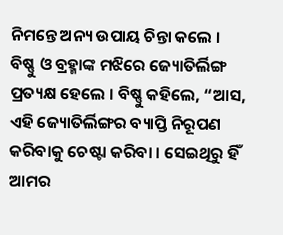ନିମନ୍ତେ ଅନ୍ୟ ଉପାୟ ଚିନ୍ତା କଲେ ।
ବିଷ୍ଣୁ ଓ ବ୍ରହ୍ମାଙ୍କ ମଝିରେ ଜ୍ୟୋତିର୍ଲିଙ୍ଗ ପ୍ରତ୍ୟକ୍ଷ ହେଲେ । ବିଷ୍ଣୁ କହିଲେ, “ଆସ, ଏହି ଜ୍ୟୋତିର୍ଲିଙ୍ଗର ବ୍ୟାପ୍ତି ନିରୂପଣ କରିବାକୁ ଚେଷ୍ଟା କରିବା । ସେଇଥିରୁ ହିଁ ଆମର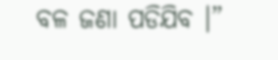ବଳ ଜଣା ପଡିଯିବ ।”